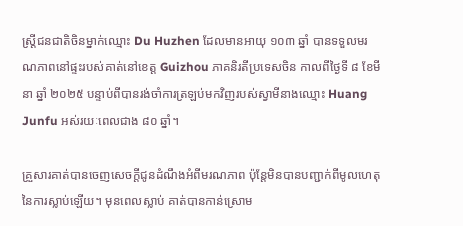ស្ត្រីជនជាតិចិនម្នាក់ឈ្មោះ Du Huzhen ដែលមានអាយុ ១០៣ ឆ្នាំ បានទទួលមរណភាពនៅផ្ទះរបស់គាត់នៅខេត្ត Guizhou ភាគនិរតីប្រទេសចិន កាលពីថ្ងៃទី ៨ ខែមីនា ឆ្នាំ ២០២៥ បន្ទាប់ពីបានរង់ចាំការត្រឡប់មកវិញរបស់ស្វាមីនាងឈ្មោះ Huang Junfu អស់រយៈពេលជាង ៨០ ឆ្នាំ។

គ្រួសារគាត់បានចេញសេចក្តីជូនដំណឹងអំពីមរណភាព ប៉ុន្តែមិនបានបញ្ជាក់ពីមូលហេតុនៃការស្លាប់ឡើយ។ មុនពេលស្លាប់ គាត់បានកាន់ស្រោម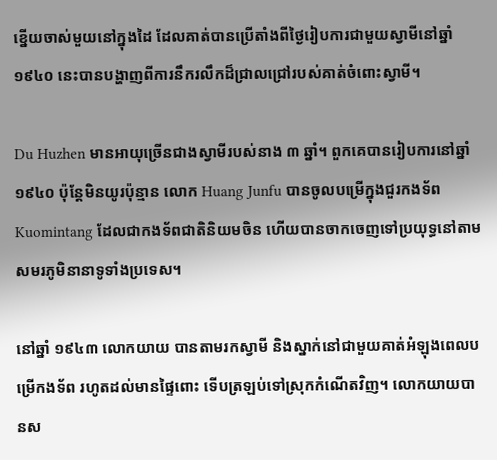ខ្នើយចាស់មួយនៅក្នុងដៃ ដែលគាត់បានប្រើតាំងពីថ្ងៃរៀបការជាមួយស្វាមីនៅឆ្នាំ ១៩៤០ នេះបានបង្ហាញពីការនឹករលឹកដ៏ជ្រាលជ្រៅរបស់គាត់ចំពោះស្វាមី។

Du Huzhen មានអាយុច្រើនជាងស្វាមីរបស់នាង ៣ ឆ្នាំ។ ពួកគេបានរៀបការនៅឆ្នាំ ១៩៤០ ប៉ុន្តែមិនយូរប៉ុន្មាន លោក Huang Junfu បានចូលបម្រើក្នុងជួរកងទ័ព Kuomintang ដែលជាកងទ័ពជាតិនិយមចិន ហើយបានចាកចេញទៅប្រយុទ្ធនៅតាមសមរភូមិនានាទូទាំងប្រទេស។

នៅឆ្នាំ ១៩៤៣ លោកយាយ បានតាមរកស្វាមី និងស្នាក់នៅជាមួយគាត់អំឡុងពេលបម្រើកងទ័ព រហូតដល់មានផ្ទៃពោះ ទើបត្រឡប់ទៅស្រុកកំណើតវិញ។ លោកយាយបានស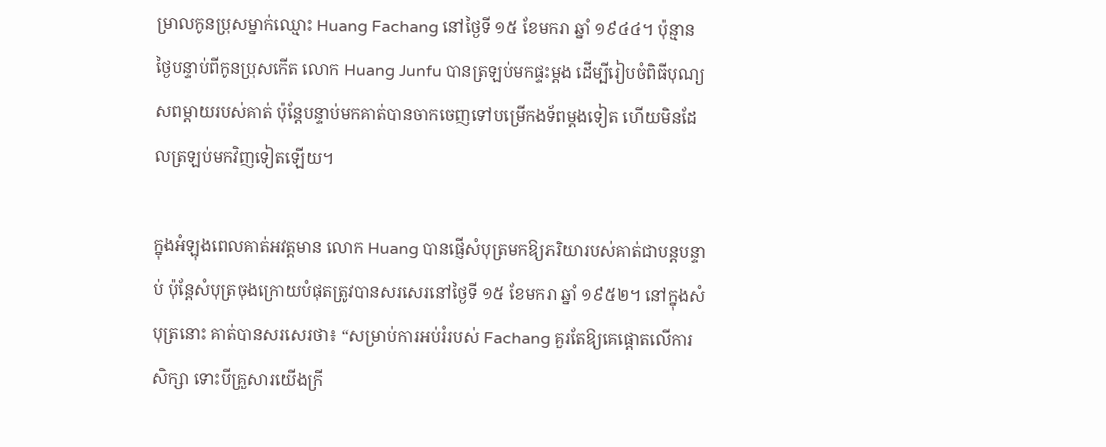ម្រាលកូនប្រុសម្នាក់ឈ្មោះ Huang Fachang នៅថ្ងៃទី ១៥ ខែមករា ឆ្នាំ ១៩៤៤។ ប៉ុន្មានថ្ងៃបន្ទាប់ពីកូនប្រុសកើត លោក Huang Junfu បានត្រឡប់មកផ្ទះម្តង ដើម្បីរៀបចំពិធីបុណ្យសពម្តាយរបស់គាត់ ប៉ុន្តែបន្ទាប់មកគាត់បានចាកចេញទៅបម្រើកងទ័ពម្តងទៀត ហើយមិនដែលត្រឡប់មកវិញទៀតឡើយ។

ក្នុងអំឡុងពេលគាត់អវត្តមាន លោក Huang បានផ្ញើសំបុត្រមកឱ្យភរិយារបស់គាត់ជាបន្តបន្ទាប់ ប៉ុន្តែសំបុត្រចុងក្រោយបំផុតត្រូវបានសរសេរនៅថ្ងៃទី ១៥ ខែមករា ឆ្នាំ ១៩៥២។ នៅក្នុងសំបុត្រនោះ គាត់បានសរសេរថា៖ “សម្រាប់ការអប់រំរបស់ Fachang គួរតែឱ្យគេផ្តោតលើការសិក្សា ទោះបីគ្រួសារយើងក្រី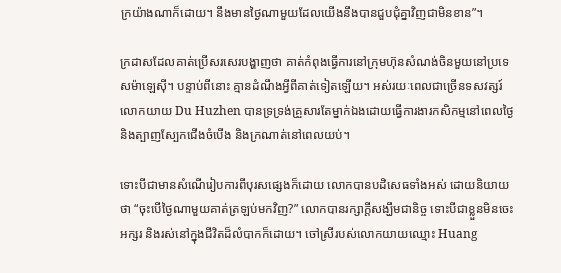ក្រយ៉ាងណាក៏ដោយ។ នឹងមានថ្ងៃណាមួយដែលយើងនឹងបានជួបជុំគ្នាវិញជាមិនខាន”។

ក្រដាសដែលគាត់ប្រើសរសេរបង្ហាញថា គាត់កំពុងធ្វើការនៅក្រុមហ៊ុនសំណង់ចិនមួយនៅប្រទេសម៉ាឡេស៊ី។ បន្ទាប់ពីនោះ គ្មានដំណឹងអ្វីពីគាត់ទៀតឡើយ។ អស់រយៈពេលជាច្រើនទសវត្សរ៍ លោកយាយ Du Huzhen បានទ្រទ្រង់គ្រួសារតែម្នាក់ឯងដោយធ្វើការងារកសិកម្មនៅពេលថ្ងៃ និងត្បាញស្បែកជើងចំបើង និងក្រណាត់នៅពេលយប់។

ទោះបីជាមានសំណើរៀបការពីបុរសផ្សេងក៏ដោយ លោកបានបដិសេធទាំងអស់ ដោយនិយាយថា “ចុះបើថ្ងៃណាមួយគាត់ត្រឡប់មកវិញ?” លោកបានរក្សាក្តីសង្ឃឹមជានិច្ច ទោះបីជាខ្លួនមិនចេះអក្សរ និងរស់នៅក្នុងជីវិតដ៏លំបាកក៏ដោយ។ ចៅស្រីរបស់លោកយាយឈ្មោះ Huang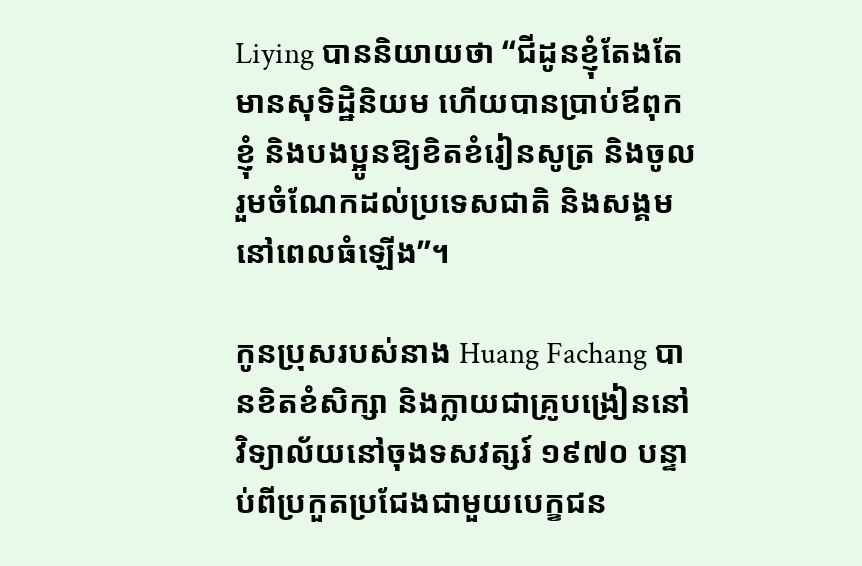Liying បាននិយាយថា “ជីដូនខ្ញុំតែងតែមានសុទិដ្ឋិនិយម ហើយបានប្រាប់ឪពុកខ្ញុំ និងបងប្អូនឱ្យខិតខំរៀនសូត្រ និងចូលរួមចំណែកដល់ប្រទេសជាតិ និងសង្គមនៅពេលធំឡើង”។

កូនប្រុសរបស់នាង Huang Fachang បានខិតខំសិក្សា និងក្លាយជាគ្រូបង្រៀននៅវិទ្យាល័យនៅចុងទសវត្សរ៍ ១៩៧០ បន្ទាប់ពីប្រកួតប្រជែងជាមួយបេក្ខជន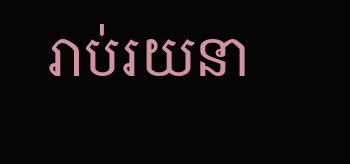រាប់រយនា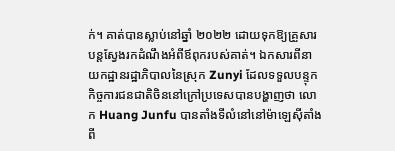ក់។ គាត់បានស្លាប់នៅឆ្នាំ ២០២២ ដោយទុកឱ្យគ្រួសារបន្តស្វែងរកដំណឹងអំពីឪពុករបស់គាត់។ ឯកសារពីនាយកដ្ឋានរដ្ឋាភិបាលនៃស្រុក Zunyi ដែលទទួលបន្ទុកកិច្ចការជនជាតិចិននៅក្រៅប្រទេសបានបង្ហាញថា លោក Huang Junfu បានតាំងទីលំនៅនៅម៉ាឡេស៊ីតាំងពី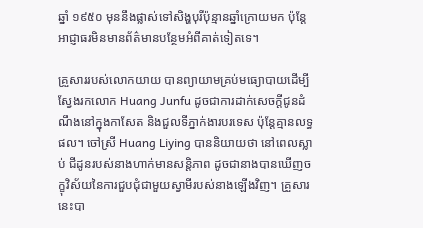ឆ្នាំ ១៩៥០ មុននឹងផ្លាស់ទៅសិង្ហបុរីប៉ុន្មានឆ្នាំក្រោយមក ប៉ុន្តែអាជ្ញាធរមិនមានព័ត៌មានបន្ថែមអំពីគាត់ទៀតទេ។

គ្រួសាររបស់លោកយាយ បានព្យាយាមគ្រប់មធ្យោបាយដើម្បីស្វែងរកលោក Huang Junfu ដូចជាការដាក់សេចក្តីជូនដំណឹងនៅក្នុងកាសែត និងជួលទីភ្នាក់ងារបរទេស ប៉ុន្តែគ្មានលទ្ធផល។ ចៅស្រី Huang Liying បាននិយាយថា នៅពេលស្លាប់ ជីដូនរបស់នាងហាក់មានសន្តិភាព ដូចជានាងបានឃើញចក្ខុវិស័យនៃការជួបជុំជាមួយស្វាមីរបស់នាងឡើងវិញ។ គ្រួសារនេះបា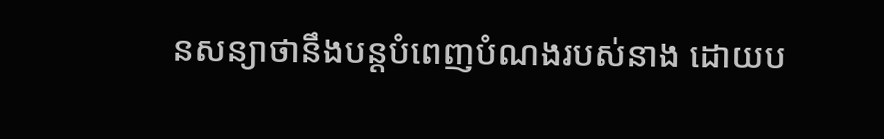នសន្យាថានឹងបន្តបំពេញបំណងរបស់នាង ដោយប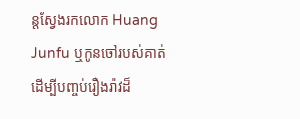ន្តស្វែងរកលោក Huang Junfu ឬកូនចៅរបស់គាត់ ដើម្បីបញ្ចប់រឿងរ៉ាវដ៏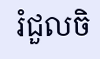រំជួលចិ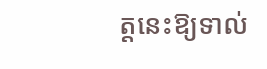ត្តនេះឱ្យទាល់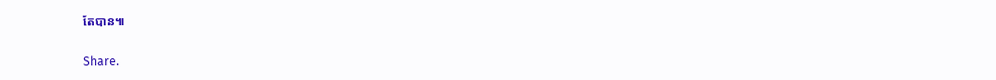តែបាន៕

Share.